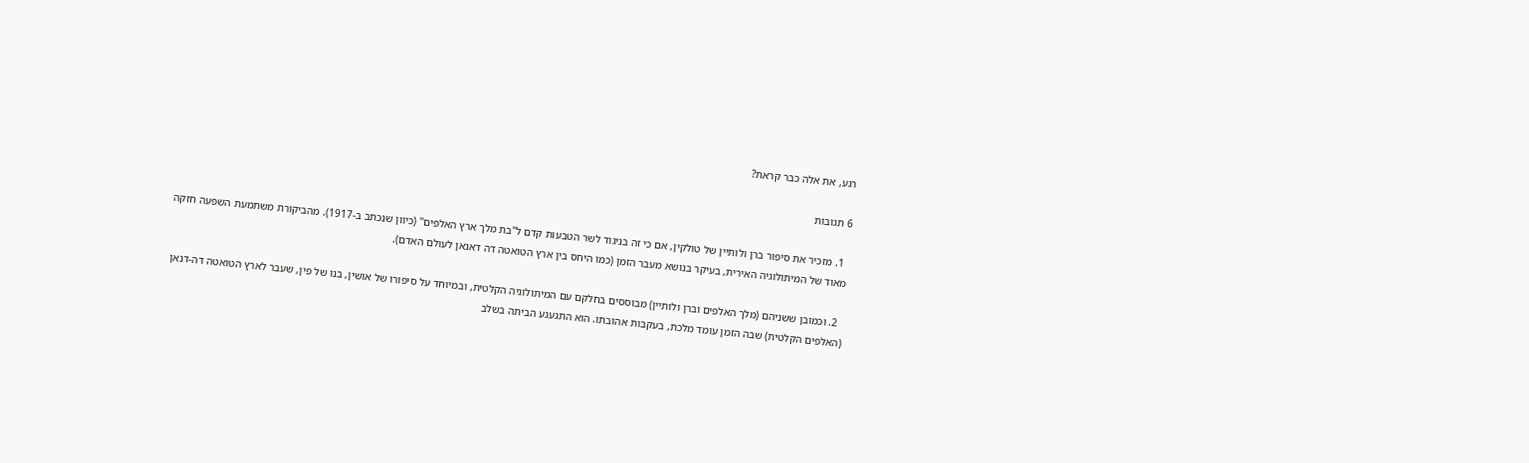רגע, את אלה כבר קראת?

6 תגובות

  1. מזכיר את סיפור ברן ולותיין של טולקין, אם כי זה בניגוד לשר הטבעות קדם ל"בת מלך ארץ האלפים" (כיוון שנכתב ב-1917). מהביקורת משתמעת השפעה חזקה מאוד של המיתולוגיה האירית, בעיקר בנושא מעבר הזמן (כמו היחס בין ארץ הטואטה דה דאנאן לעולם האדם).

  2. וכמובן ששניהם (מלך האלפים וברן ולותיין) מבוססים בחלקם עם המיתולוגיה הקלטית, ובמיוחד על סיפורו של אושין, בנו של פין, שעבר לארץ הטואטה דה-דנאן (האלפים הקלטית) שבה הזמן עומד מלכת, בעקבות אהובתו. הוא התגעגע הביתה בשלב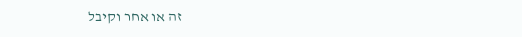זה או אחר וקיבל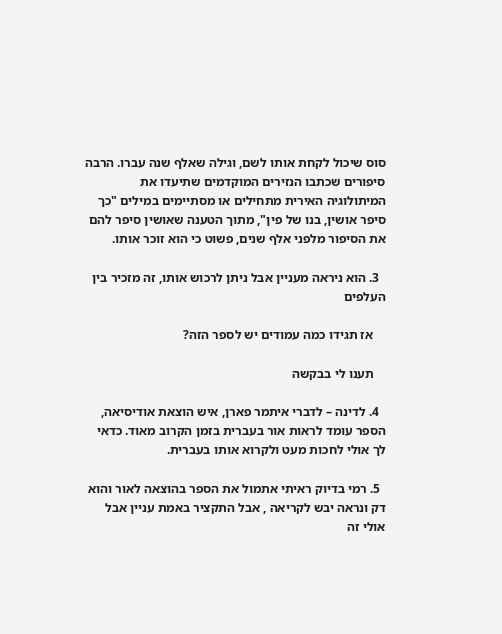סוס שיכול לקחת אותו לשם, וגילה שאלף שנה עברו. הרבה סיפורים שכתבו הנזירים המוקדמים שתיעדו את המיתולוגיה האירית מתחילים או מסתיימים במילים "כך סיפר אושין, בנו של פין", מתוך הטענה שאושין סיפר להם את הסיפור מלפני אלף שנים, פשוט כי הוא זוכר אותו.

  3. הוא ניראה מעניין אבל ניתן לרכוש אותו, זה מזכיר בין העלפים

    אז תגידו כמה עמודים יש לספר הזה?

    תענו לי בבקשה

  4. לדינה – לדברי איתמר פארן, איש הוצאת אודיסיאה, הספר עומד לראות אור בעברית בזמן הקרוב מאוד. כדאי לך אולי לחכות מעט ולקרוא אותו בעברית.

  5. רמי בדיוק ראיתי אתמול את הספר בהוצאה לאור והוא דק ונראה יבש לקריאה , אבל התקציר באמת עניין אבל אולי זה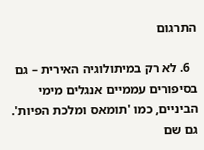התרגום

  6. לא רק במיתולוגיה האירית – גם בסיפורים עממיים אנגלים מימי הביניים, כמו 'תומאס ומלכת הפיות'. גם שם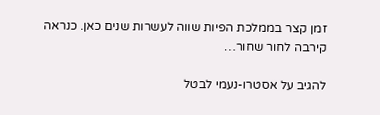זמן קצר בממלכת הפיות שווה לעשרות שנים כאן. כנראה קירבה לחור שחור…

להגיב על אסטרו-נעמי לבטל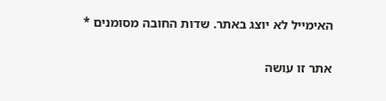האימייל לא יוצג באתר. שדות החובה מסומנים *

אתר זו עושה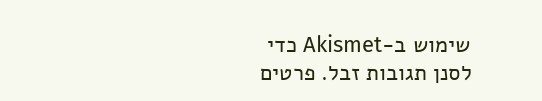שימוש ב-Akismet כדי לסנן תגובות זבל. פרטים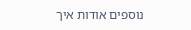נוספים אודות איך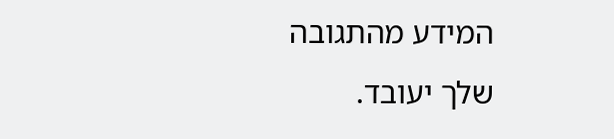המידע מהתגובה שלך יעובד.